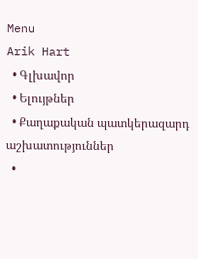Menu
Arik Hart
  • Գլխավոր
  • Ելույթներ
  • Քաղաքական պատկերազարդ աշխատություններ
  •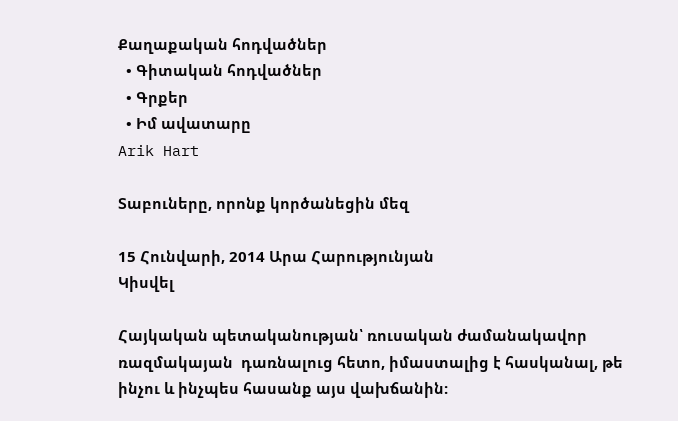Քաղաքական հոդվածներ
  • Գիտական հոդվածներ
  • Գրքեր
  • Իմ ավատարը
Arik Hart

Տաբուները, որոնք կործանեցին մեզ

15 Հունվարի, 2014 Արա Հարությունյան
Կիսվել

Հայկական պետականության՝ ռուսական ժամանակավոր ռազմակայան  դառնալուց հետո, իմաստալից է հասկանալ, թե ինչու և ինչպես հասանք այս վախճանին: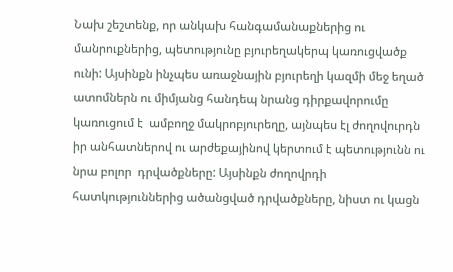Նախ շեշտենք, որ անկախ հանգամանաքներից ու մանրուքներից, պետությունը բյուրեղակերպ կառուցվածք ունի: Այսինքն ինչպես առաջնային բյուրեղի կազմի մեջ եղած ատոմներն ու միմյանց հանդեպ նրանց դիրքավորումը կառուցում է  ամբողջ մակրոբյուրեղը, այնպես էլ ժողովուրդն իր անհատներով ու արժեքայինով կերտում է պետությունն ու նրա բոլոր  դրվածքները: Այսինքն ժողովրդի հատկություններից ածանցված դրվածքները, նիստ ու կացն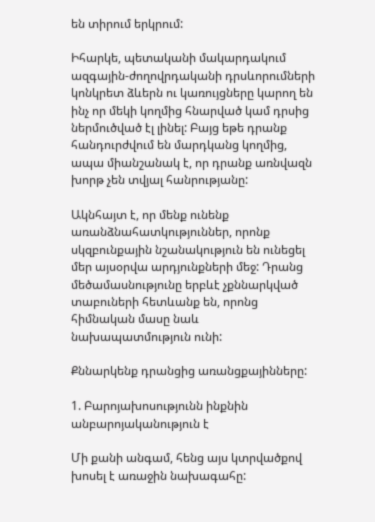են տիրում երկրում:

Իհարկե, պետականի մակարդակում ազգային-ժողովրդականի դրսևորումների կոնկրետ ձևերն ու կառույցները կարող են ինչ որ մեկի կողմից հնարված կամ դրսից ներմուծված էլ լինել: Բայց եթե դրանք հանդուրժվում են մարդկանց կողմից, ապա միանշանակ է, որ դրանք առնվազն  խորթ չեն տվյալ հանրությանը:

Ակնհայտ է, որ մենք ունենք առանձնահատկություններ, որոնք սկզբունքային նշանակություն են ունեցել մեր այսօրվա արդյունքների մեջ: Դրանց մեծամասնությունը երբևէ չքննարկված տաբուների հետևանք են, որոնց հիմնական մասը նաև նախապատմություն ունի:

Քննարկենք դրանցից առանցքայինները:

1. Բարոյախոսությունն ինքնին անբարոյականություն է

Մի քանի անգամ, հենց այս կտրվածքով խոսել է առաջին նախագահը: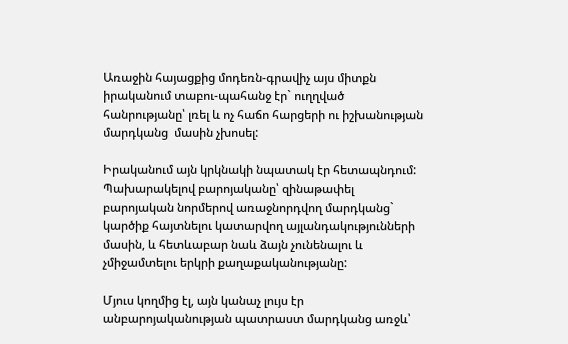Առաջին հայացքից մոդեռն-գրավիչ այս միտքն իրականում տաբու-պահանջ էր` ուղղված հանրությանը՝ լռել և ոչ հաճո հարցերի ու իշխանության մարդկանց  մասին չխոսել:

Իրականում այն կրկնակի նպատակ էր հետապնդում: Պախարակելով բարոյականը՝ զինաթափել բարոյական նորմերով առաջնորդվող մարդկանց` կարծիք հայտնելու կատարվող այլանդակությունների մասին, և հետևաբար նաև ձայն չունենալու և չմիջամտելու երկրի քաղաքականությանը:

Մյուս կողմից էլ, այն կանաչ լույս էր անբարոյականության պատրաստ մարդկանց առջև՝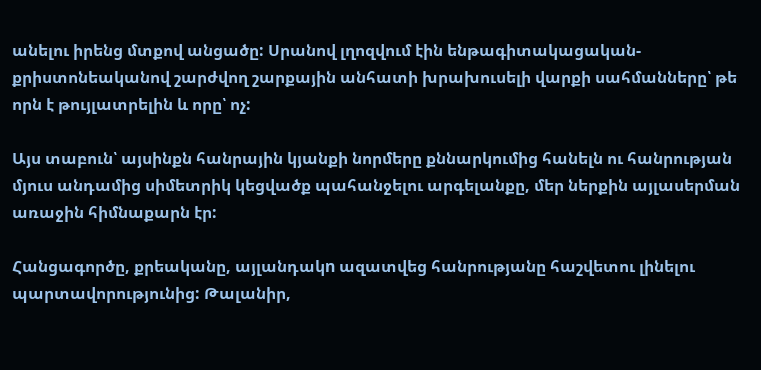անելու իրենց մտքով անցածը: Սրանով լղոզվում էին ենթագիտակացական-քրիստոնեականով շարժվող շարքային անհատի խրախուսելի վարքի սահմանները՝ թե որն է թույլատրելին և որը՝ ոչ:

Այս տաբուն՝ այսինքն հանրային կյանքի նորմերը քննարկումից հանելն ու հանրության մյուս անդամից սիմետրիկ կեցվածք պահանջելու արգելանքը, մեր ներքին այլասերման առաջին հիմնաքարն էր:

Հանցագործը, քրեականը, այլանդակn ազատվեց հանրությանը հաշվետու լինելու պարտավորությունից: Թալանիր,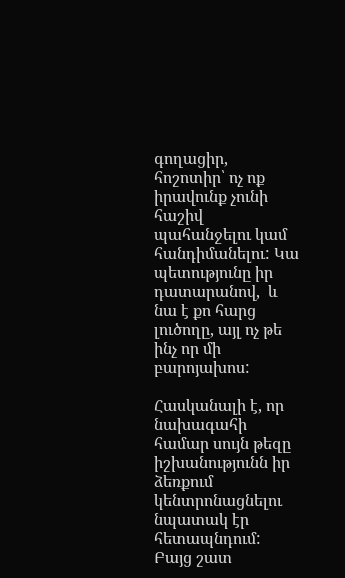գողացիր, հոշոտիր՝ ոչ ոք իրավունք չունի հաշիվ պահանջելու կամ հանդիմանելու: Կա պետությունը իր դատարանով,  և նա է քո հարց լուծողը, այլ ոչ թե ինչ որ մի բարոյախոս:

Հասկանալի է, որ նախագահի համար սույն թեզը իշխանությունն իր ձեռքում կենտրոնացնելու նպատակ էր հետապնդում: Բայց շատ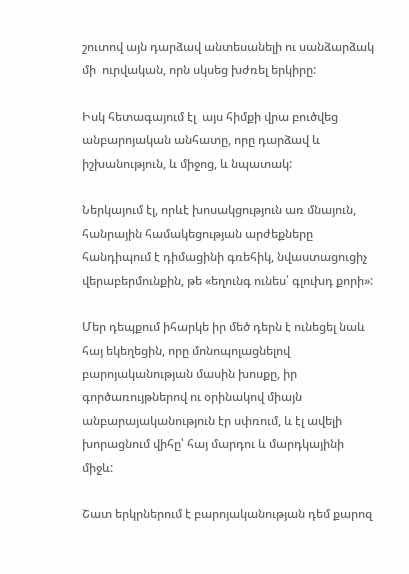շուտով այն դարձավ անտեսանելի ու սանձարձակ մի  ուրվական, որն սկսեց խժռել երկիրը:

Իսկ հետագայում էլ  այս հիմքի վրա բուծվեց անբարոյական անհատը, որը դարձավ և իշխանություն, և միջոց, և նպատակ:

Ներկայում էլ, որևէ խոսակցություն առ մնայուն, հանրային համակեցության արժեքները հանդիպում է դիմացինի գռեհիկ, նվաստացուցիչ վերաբերմունքին, թե «եղունգ ունես՝ գլուխդ քորի»:

Մեր դեպքում իհարկե իր մեծ դերն է ունեցել նաև հայ եկեղեցին, որը մոնոպոլացնելով բարոյականության մասին խոսքը, իր գործառույթներով ու օրինակով միայն անբարայականություն էր սփռում, և էլ ավելի խորացնում վիհը՝ հայ մարդու և մարդկայինի միջև:

Շատ երկրներում է բարոյականության դեմ քարոզ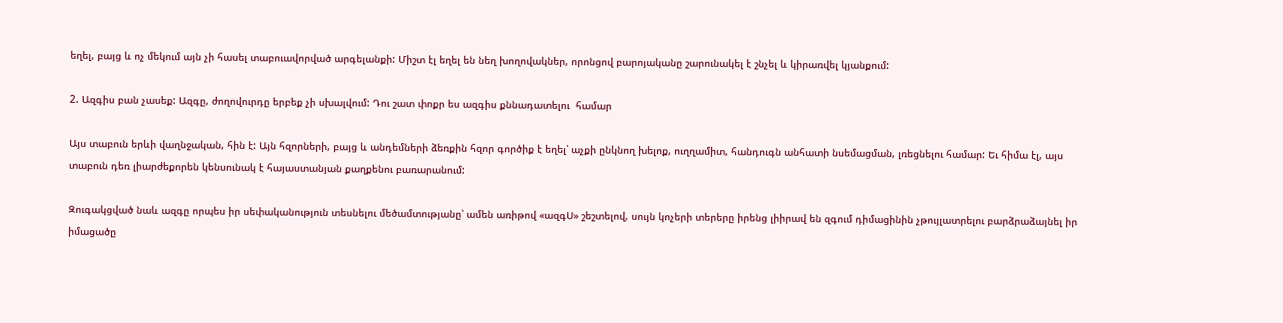եղել, բայց և ոչ մեկում այն չի հասել տաբուավորված արգելանքի: Միշտ էլ եղել են նեղ խողովակներ, որոնցով բարոյականը շարունակել է շնչել և կիրառվել կյանքում:

2. Ազգիս բան չասեք: Ազգը, ժողովուրդը երբեք չի սխալվում: Դու շատ փոքր ես ազգիս քննադատելու  համար

Այս տաբուն երևի վաղնջական, հին է: Այն հզորների, բայց և անդեմների ձեռքին հզոր գործիք է եղել՝ աչքի ընկնող խելոք, ուղղամիտ, հանդուգն անհատի նսեմացման, լռեցնելու համար: Եւ հիմա էլ, այս տաբուն դեռ լիարժեքորեն կենսունակ է հայաստանյան քաղքենու բառարանում:

Զուգակցված նաև ազգը որպես իր սեփականություն տեսնելու մեծամտությանը՝ ամեն առիթով «ազգՍ» շեշտելով, սույն կոչերի տերերը իրենց լիիրավ են զգում դիմացինին չթույլատրելու բարձրաձայնել իր իմացածը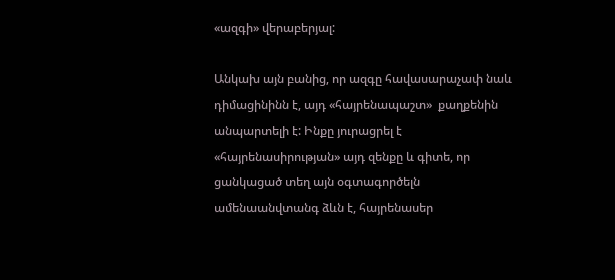«ազգի» վերաբերյալ:

Անկախ այն բանից, որ ազգը հավասարաչափ նաև դիմացինինն է, այդ «հայրենապաշտ»  քաղքենին անպարտելի է: Ինքը յուրացրել է «հայրենասիրության» այդ զենքը և գիտե, որ ցանկացած տեղ այն օգտագործելն ամենաանվտանգ ձևն է, հայրենասեր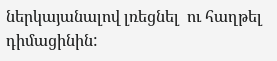ներկայանալով լռեցնել  ու հաղթել դիմացինին: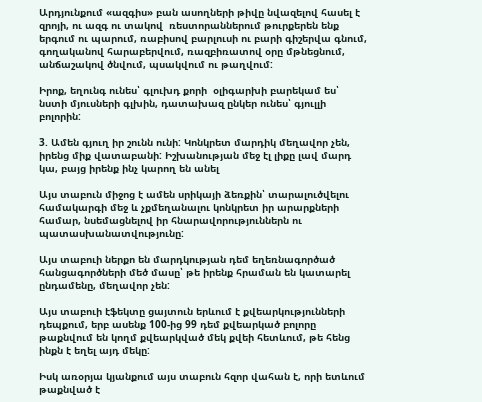Արդյունքում «ազգիս» բան ասողների թիվը նվազելով հասել է զրոյի, ու ազգ ու տակով  ռեստորաններում թուրքերեն ենք երգում ու պարում, ռաբիսով բարլուսի ու բարի գիշերվա գնում, գողականով հարաբերվում, ռազբիռատով օրը մթնեցնում, անճաշակով ծնվում, պսակվում ու թաղվում:

Իրոք, եղունգ ունես՝ գլուխդ քորի  օլիգարխի բարեկամ ես՝ նստի մյուսների գլխին, դատախազ ընկեր ունես՝ գյուլլի բոլորին:

3. Ամեն գյուղ իր շունն ունի: Կոնկրետ մարդիկ մեղավոր չեն, իրենց միք վատաբանի: Իշխանության մեջ էլ լիքը լավ մարդ կա, բայց իրենք ինչ կարող են անել

Այս տաբուն միջոց է ամեն սրիկայի ձեռքին՝ տարալուծվելու համակարգի մեջ և չքմեղանալու կոնկրետ իր արարքների համար, նսեմացնելով իր հնարավորություններն ու պատասխանատվությունը:

Այս տաբուի ներքո են մարդկության դեմ եղեռնագործած հանցագործների մեծ մասը՝ թե իրենք հրաման են կատարել ընդամենը, մեղավոր չեն:

Այս տաբուի էֆեկտը ցայտուն երևում է քվեարկությունների դեպքում, երբ ասենք 100-ից 99 դեմ քվեարկած բոլորը թաքնվում են կողմ քվեարկված մեկ քվեի հետևում, թե հենց ինքն է եղել այդ մեկը:

Իսկ առօրյա կյանքում այս տաբուն հզոր վահան է, որի ետևում թաքնված է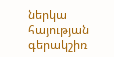ներկա հայության  գերակշիռ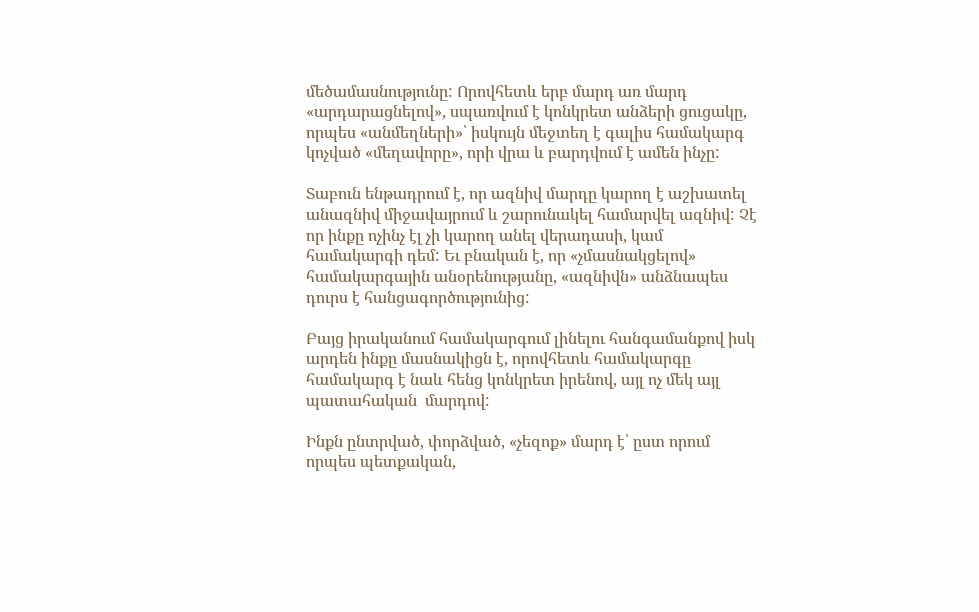մեծամասնությունը: Որովհետև երբ մարդ առ մարդ «արդարացնելով», սպառվում է կոնկրետ անձերի ցուցակը, որպես «անմեղների»՝ իսկույն մեջտեղ է գալիս համակարգ կոչված «մեղավորը», որի վրա և բարդվում է ամեն ինչը:

Տաբուն ենթադրում է, որ ազնիվ մարդը կարող է աշխատել անազնիվ միջավայրում և շարունակել համարվել ազնիվ: Չէ որ ինքը ոչինչ էլ չի կարող անել վերադասի, կամ համակարգի դեմ: Եւ բնական է, որ «չմասնակցելով» համակարգային անօրենությանը, «ազնիվն» անձնապես դուրս է հանցագործությունից:

Բայց իրականում համակարգում լինելու հանգամանքով իսկ արդեն ինքը մասնակիցն է, որովհետև համակարգը համակարգ է նաև հենց կոնկրետ իրենով, այլ ոչ մեկ այլ պատահական  մարդով:

Ինքն ընտրված, փորձված, «չեզոք» մարդ է՝ ըստ որում որպես պետքական,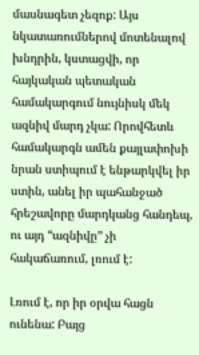մասնագետ չեզոք: Այս նկատառումներով մոտենալով խնդրին, կստացվի, որ հայկական պետական համակարգում նույնիսկ մեկ ազնիվ մարդ չկա: Որովհետև համակարգն ամեն քայլափոխի նրան ստիպում է ենթարկվել իր ստին, անել իր պահանջած հրեշավորը մարդկանց հանդեպ, ու այդ “ազնիվը” չի հակաճառում, լռում է:

Լռում է, որ իր օրվա հացն ունենա: Բայց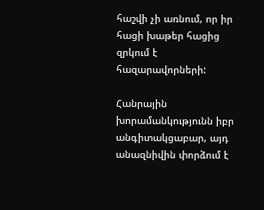հաշվի չի առնում, որ իր հացի խաթեր հացից զրկում է հազարավորների:

Հանրային խորամանկությունն իբր անգիտակցաբար, այդ անազնիվին փորձում է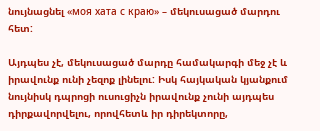նույնացնել «моя хата с краю» – մեկուսացած մարդու հետ:

Այդպես չէ, մեկուսացած մարդը համակարգի մեջ չէ և իրավունք ունի չեզոք լինելու: Իսկ հայկական կյանքում նույնիսկ դպրոցի ուսուցիչն իրավունք չունի այդպես դիրքավորվելու, որովհետև իր դիրեկտորը,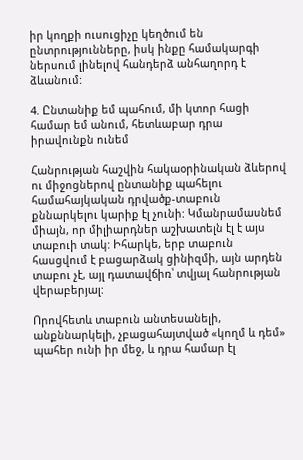իր կողքի ուսուցիչը կեղծում են ընտրությունները, իսկ ինքը համակարգի ներսում լինելով հանդերձ անհաղորդ է ձևանում:

4. Ընտանիք եմ պահում, մի կտոր հացի համար եմ անում, հետևաբար դրա իրավունքն ունեմ

Հանրության հաշվին հակաօրինական ձևերով ու միջոցներով ընտանիք պահելու համահայկական դրվածք-տաբուն քննարկելու կարիք էլ չունի: Կմանրամասնեմ միայն, որ միլիարդներ աշխատելն էլ է այս տաբուի տակ: Իհարկե, երբ տաբուն հասցվում է բացարձակ ցինիզմի, այն արդեն տաբու չէ, այլ դատավճիռ՝ տվյալ հանրության վերաբերյալ:

Որովհետև տաբուն անտեսանելի, անքննարկելի, չբացահայտված «կողմ և դեմ» պահեր ունի իր մեջ, և դրա համար էլ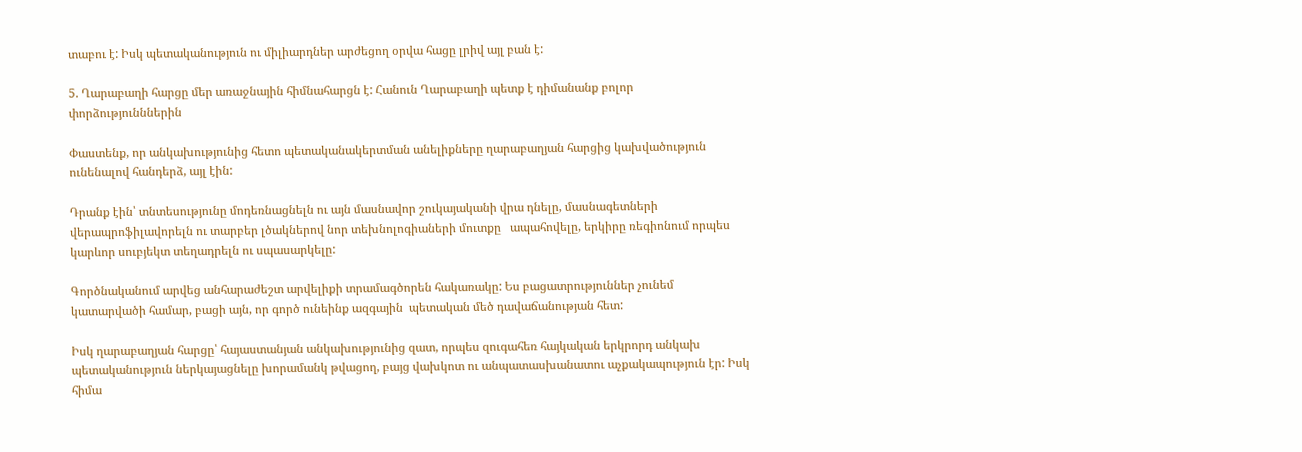տաբու է: Իսկ պետականություն ու միլիարդներ արժեցող օրվա հացը լրիվ այլ բան է:

5. Ղարաբաղի հարցը մեր առաջնային հիմնահարցն է: Հանուն Ղարաբաղի պետք է դիմանանք բոլոր փորձությունններին

Փաստենք, որ անկախությունից հետո պետականակերտման անելիքները ղարաբաղյան հարցից կախվածություն ունենալով հանդերձ, այլ էին:

Դրանք էին՝ տնտեսությունը մոդեռնացնելն ու այն մասնավոր շուկայականի վրա դնելը, մասնագետների վերապրոֆիլավորելն ու տարբեր լծակներով նոր տեխնոլոգիաների մուտքը   ապահովելը, երկիրը ռեգիոնում որպես կարևոր սուբյեկտ տեղադրելն ու սպասարկելը:

Գործնականում արվեց անհարաժեշտ արվելիքի տրամագծորեն հակառակը: Ես բացատրություններ չունեմ կատարվածի համար, բացի այն, որ գործ ունեինք ազգային  պետական մեծ դավաճանության հետ:

Իսկ ղարաբաղյան հարցը՝ հայաստանյան անկախությունից զատ, որպես զուգահեռ հայկական երկրորդ անկախ պետականություն ներկայացնելը խորամանկ թվացող, բայց վախկոտ ու անպատասխանատու աչքակապություն էր: Իսկ հիմա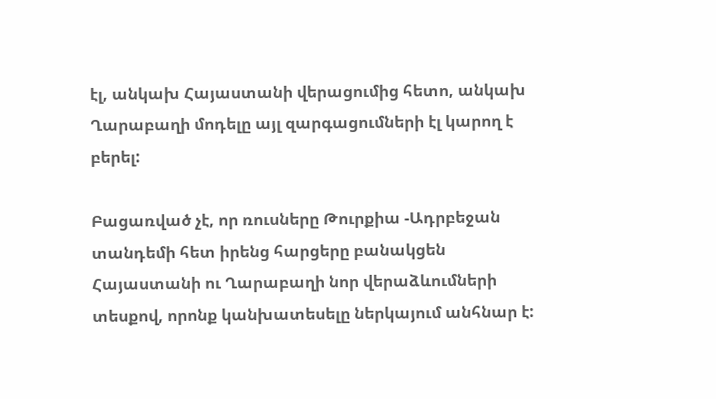էլ, անկախ Հայաստանի վերացումից հետո, անկախ Ղարաբաղի մոդելը այլ զարգացումների էլ կարող է բերել:

Բացառված չէ, որ ռուսները Թուրքիա -Ադրբեջան տանդեմի հետ իրենց հարցերը բանակցեն Հայաստանի ու Ղարաբաղի նոր վերաձևումների տեսքով, որոնք կանխատեսելը ներկայում անհնար է: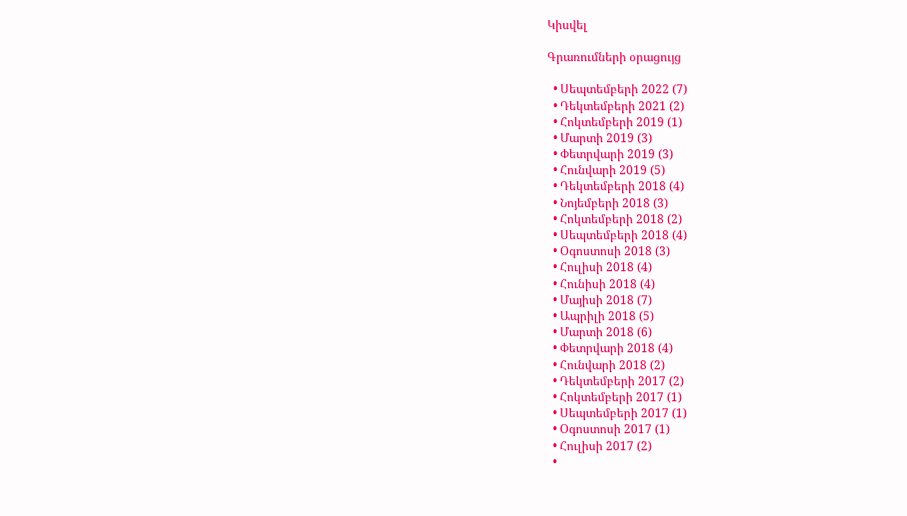Կիսվել

Գրառումների օրացույց

  • Սեպտեմբերի 2022 (7)
  • Դեկտեմբերի 2021 (2)
  • Հոկտեմբերի 2019 (1)
  • Մարտի 2019 (3)
  • Փետրվարի 2019 (3)
  • Հունվարի 2019 (5)
  • Դեկտեմբերի 2018 (4)
  • Նոյեմբերի 2018 (3)
  • Հոկտեմբերի 2018 (2)
  • Սեպտեմբերի 2018 (4)
  • Օգոստոսի 2018 (3)
  • Հուլիսի 2018 (4)
  • Հունիսի 2018 (4)
  • Մայիսի 2018 (7)
  • Ապրիլի 2018 (5)
  • Մարտի 2018 (6)
  • Փետրվարի 2018 (4)
  • Հունվարի 2018 (2)
  • Դեկտեմբերի 2017 (2)
  • Հոկտեմբերի 2017 (1)
  • Սեպտեմբերի 2017 (1)
  • Օգոստոսի 2017 (1)
  • Հուլիսի 2017 (2)
  •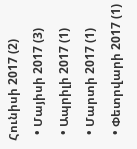Հունիսի 2017 (2)
  • Մայիսի 2017 (3)
  • Ապրիլի 2017 (1)
  • Մարտի 2017 (1)
  • Փետրվարի 2017 (1)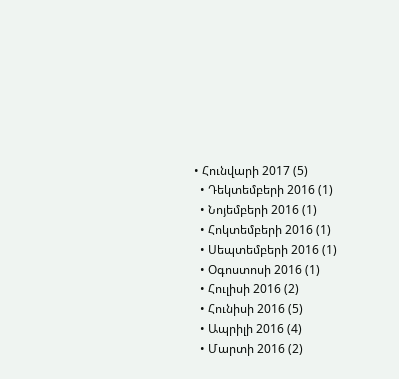• Հունվարի 2017 (5)
  • Դեկտեմբերի 2016 (1)
  • Նոյեմբերի 2016 (1)
  • Հոկտեմբերի 2016 (1)
  • Սեպտեմբերի 2016 (1)
  • Օգոստոսի 2016 (1)
  • Հուլիսի 2016 (2)
  • Հունիսի 2016 (5)
  • Ապրիլի 2016 (4)
  • Մարտի 2016 (2)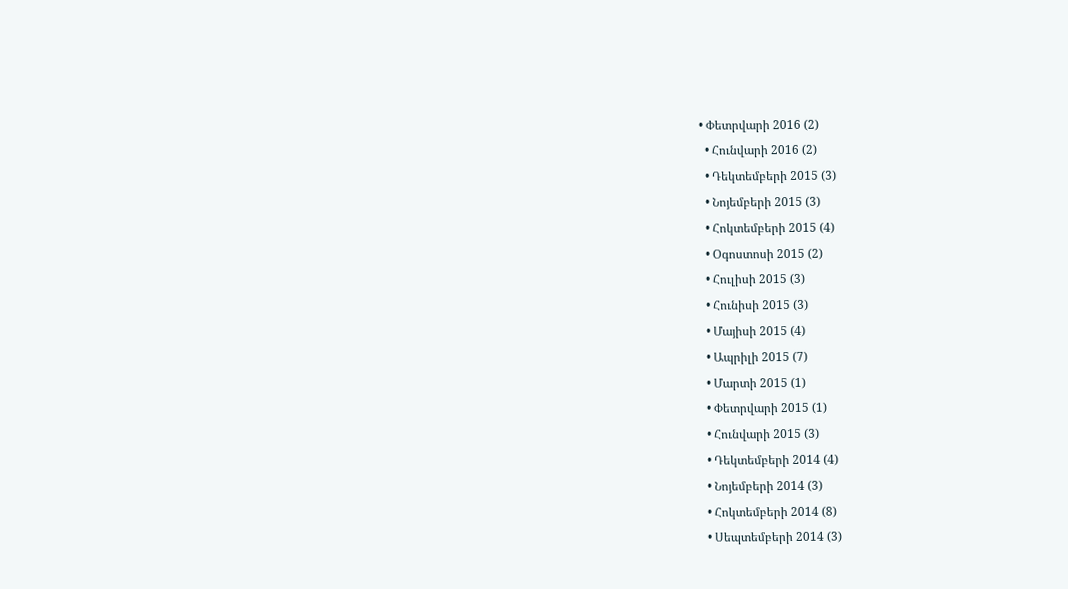• Փետրվարի 2016 (2)
  • Հունվարի 2016 (2)
  • Դեկտեմբերի 2015 (3)
  • Նոյեմբերի 2015 (3)
  • Հոկտեմբերի 2015 (4)
  • Օգոստոսի 2015 (2)
  • Հուլիսի 2015 (3)
  • Հունիսի 2015 (3)
  • Մայիսի 2015 (4)
  • Ապրիլի 2015 (7)
  • Մարտի 2015 (1)
  • Փետրվարի 2015 (1)
  • Հունվարի 2015 (3)
  • Դեկտեմբերի 2014 (4)
  • Նոյեմբերի 2014 (3)
  • Հոկտեմբերի 2014 (8)
  • Սեպտեմբերի 2014 (3)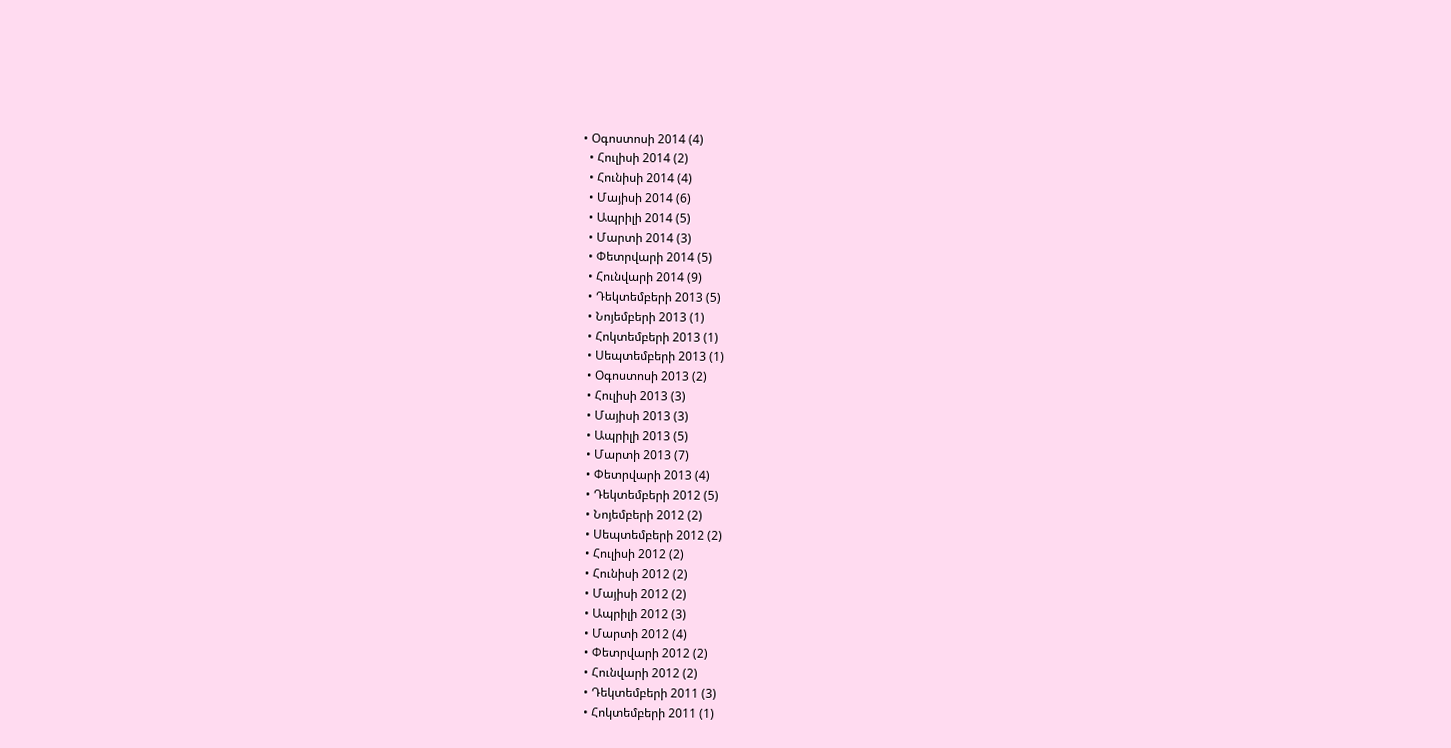• Օգոստոսի 2014 (4)
  • Հուլիսի 2014 (2)
  • Հունիսի 2014 (4)
  • Մայիսի 2014 (6)
  • Ապրիլի 2014 (5)
  • Մարտի 2014 (3)
  • Փետրվարի 2014 (5)
  • Հունվարի 2014 (9)
  • Դեկտեմբերի 2013 (5)
  • Նոյեմբերի 2013 (1)
  • Հոկտեմբերի 2013 (1)
  • Սեպտեմբերի 2013 (1)
  • Օգոստոսի 2013 (2)
  • Հուլիսի 2013 (3)
  • Մայիսի 2013 (3)
  • Ապրիլի 2013 (5)
  • Մարտի 2013 (7)
  • Փետրվարի 2013 (4)
  • Դեկտեմբերի 2012 (5)
  • Նոյեմբերի 2012 (2)
  • Սեպտեմբերի 2012 (2)
  • Հուլիսի 2012 (2)
  • Հունիսի 2012 (2)
  • Մայիսի 2012 (2)
  • Ապրիլի 2012 (3)
  • Մարտի 2012 (4)
  • Փետրվարի 2012 (2)
  • Հունվարի 2012 (2)
  • Դեկտեմբերի 2011 (3)
  • Հոկտեմբերի 2011 (1)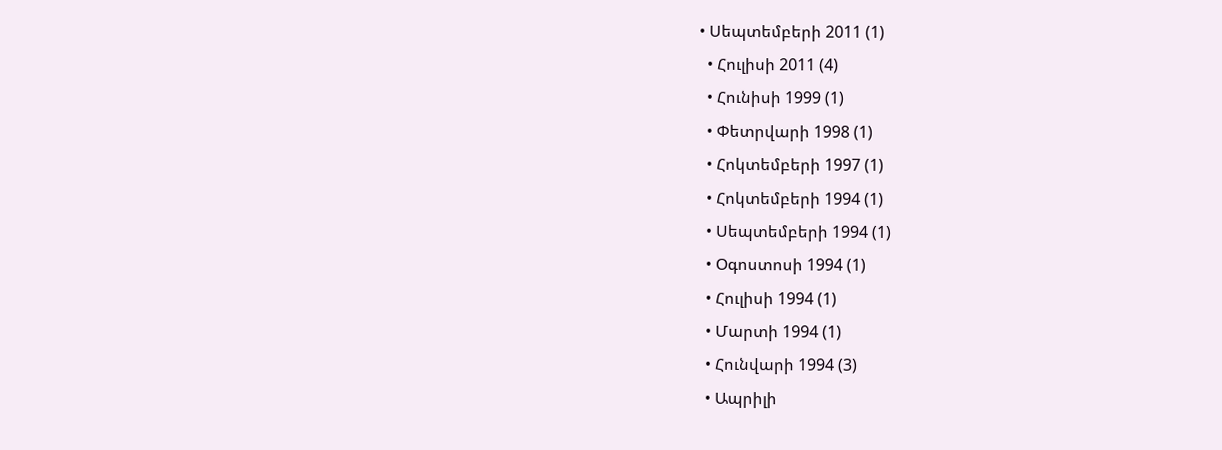• Սեպտեմբերի 2011 (1)
  • Հուլիսի 2011 (4)
  • Հունիսի 1999 (1)
  • Փետրվարի 1998 (1)
  • Հոկտեմբերի 1997 (1)
  • Հոկտեմբերի 1994 (1)
  • Սեպտեմբերի 1994 (1)
  • Օգոստոսի 1994 (1)
  • Հուլիսի 1994 (1)
  • Մարտի 1994 (1)
  • Հունվարի 1994 (3)
  • Ապրիլի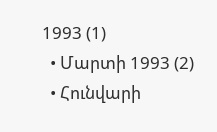1993 (1)
  • Մարտի 1993 (2)
  • Հունվարի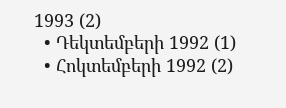1993 (2)
  • Դեկտեմբերի 1992 (1)
  • Հոկտեմբերի 1992 (2)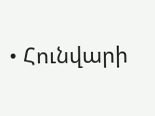• Հունվարի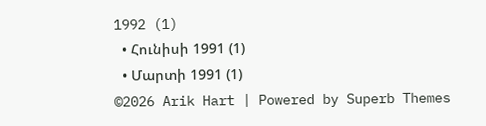1992 (1)
  • Հունիսի 1991 (1)
  • Մարտի 1991 (1)
©2026 Arik Hart | Powered by Superb Themes